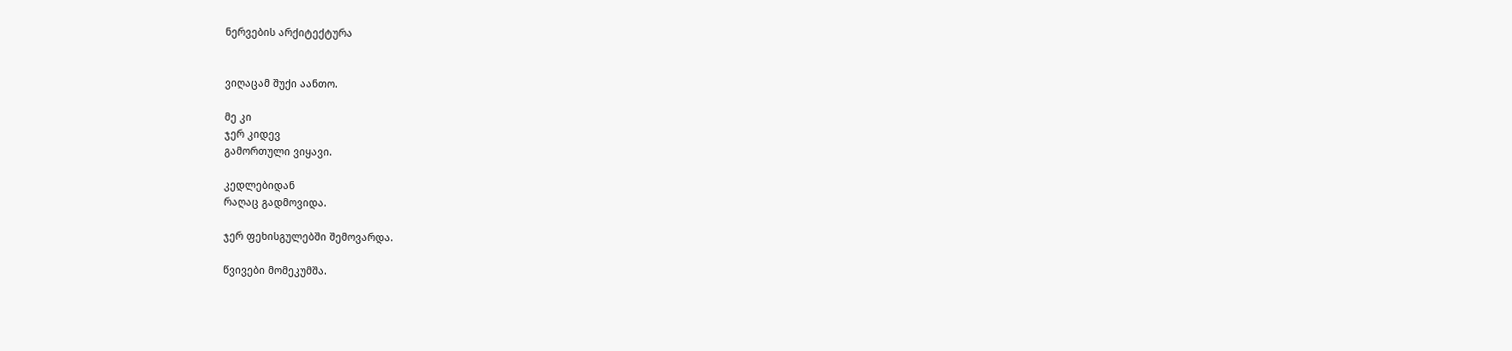ნერვების არქიტექტურა


ვიღაცამ შუქი აანთო.

მე კი
ჯერ კიდევ
გამორთული ვიყავი.

კედლებიდან
რაღაც გადმოვიდა.

ჯერ ფეხისგულებში შემოვარდა.

წვივები მომეკუმშა.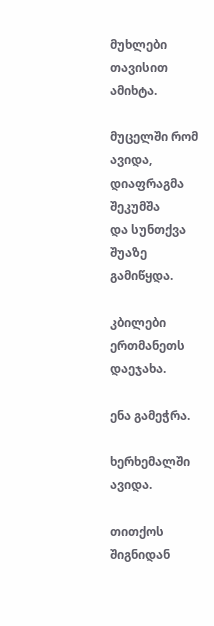მუხლები თავისით ამიხტა.

მუცელში რომ ავიდა,
დიაფრაგმა შეკუმშა
და სუნთქვა შუაზე გამიწყდა.

კბილები ერთმანეთს დაეჯახა.

ენა გამეჭრა.

ხერხემალში ავიდა.

თითქოს შიგნიდან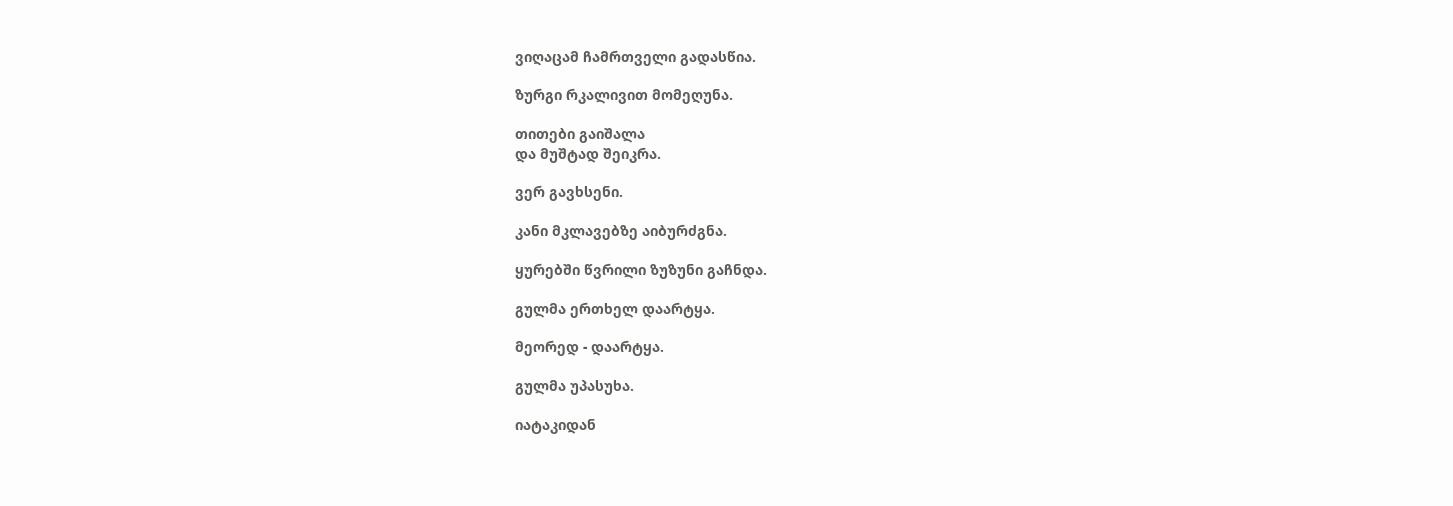ვიღაცამ ჩამრთველი გადასწია.

ზურგი რკალივით მომეღუნა.

თითები გაიშალა
და მუშტად შეიკრა.

ვერ გავხსენი.

კანი მკლავებზე აიბურძგნა.

ყურებში წვრილი ზუზუნი გაჩნდა.

გულმა ერთხელ დაარტყა.

მეორედ - დაარტყა.

გულმა უპასუხა.

იატაკიდან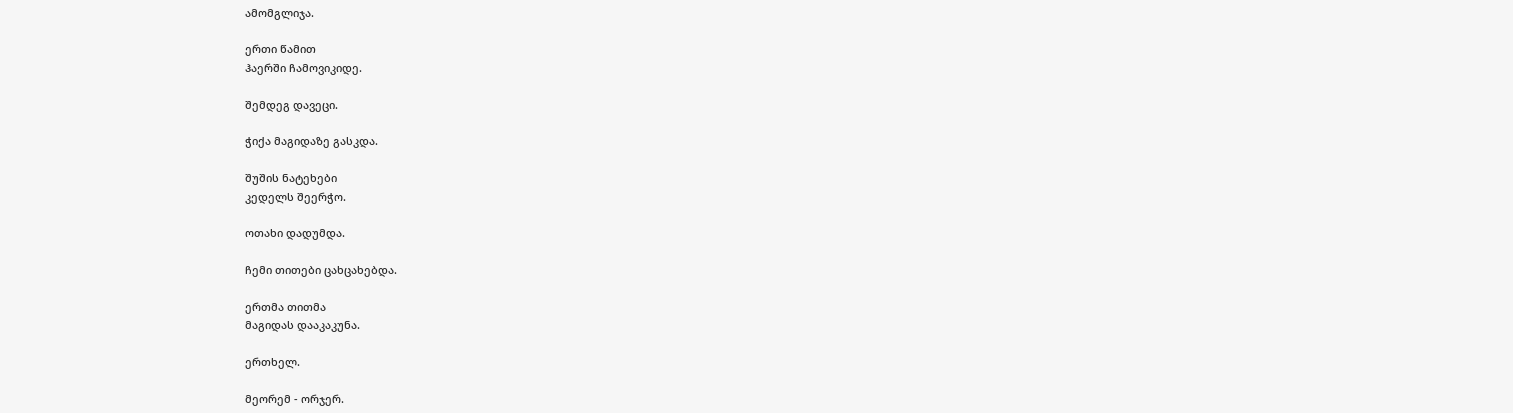ამომგლიჯა.

ერთი წამით
ჰაერში ჩამოვიკიდე.

შემდეგ დავეცი.

ჭიქა მაგიდაზე გასკდა.

შუშის ნატეხები
კედელს შეერჭო.

ოთახი დადუმდა.

ჩემი თითები ცახცახებდა.

ერთმა თითმა
მაგიდას დააკაკუნა.

ერთხელ.

მეორემ - ორჯერ.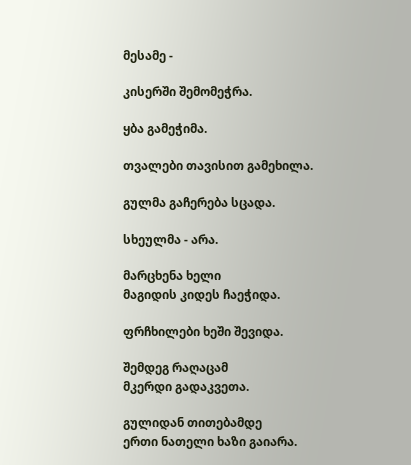მესამე -

კისერში შემომეჭრა.

ყბა გამეჭიმა.

თვალები თავისით გამეხილა.

გულმა გაჩერება სცადა.

სხეულმა - არა.

მარცხენა ხელი
მაგიდის კიდეს ჩაეჭიდა.

ფრჩხილები ხეში შევიდა.

შემდეგ რაღაცამ
მკერდი გადაკვეთა.

გულიდან თითებამდე
ერთი ნათელი ხაზი გაიარა.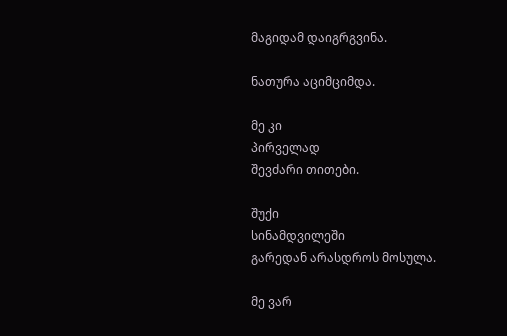მაგიდამ დაიგრგვინა.

ნათურა აციმციმდა.

მე კი
პირველად
შევძარი თითები.

შუქი
სინამდვილეში
გარედან არასდროს მოსულა.

მე ვარ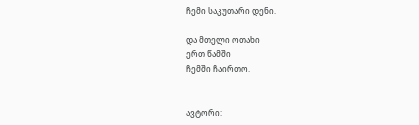ჩემი საკუთარი დენი.

და მთელი ოთახი
ერთ წამში
ჩემში ჩაირთო.


ავტორი: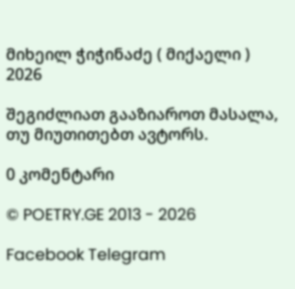მიხეილ ჭიჭინაძე ( მიქაელი )
2026

შეგიძლიათ გააზიაროთ მასალა, თუ მიუთითებთ ავტორს.

0 კომენტარი

© POETRY.GE 2013 - 2026

Facebook Telegram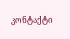კონტაქტი